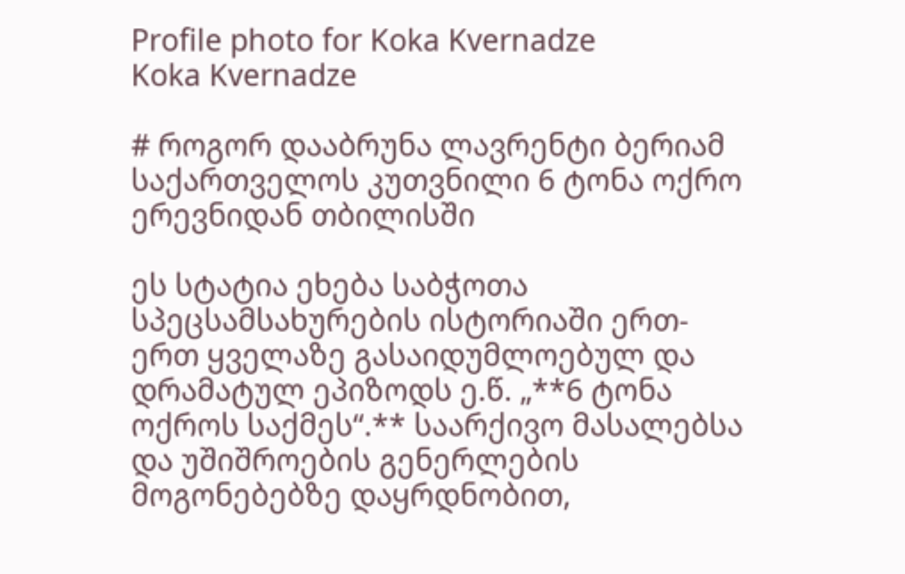Profile photo for Koka Kvernadze
Koka Kvernadze

# როგორ დააბრუნა ლავრენტი ბერიამ საქართველოს კუთვნილი 6 ტონა ოქრო ერევნიდან თბილისში

ეს სტატია ეხება საბჭოთა სპეცსამსახურების ისტორიაში ერთ-ერთ ყველაზე გასაიდუმლოებულ და დრამატულ ეპიზოდს ე.წ. „**6 ტონა ოქროს საქმეს“.** საარქივო მასალებსა და უშიშროების გენერლების მოგონებებზე დაყრდნობით,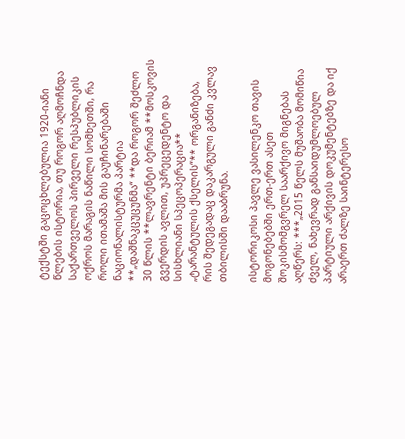ტექსტში გაცოცხლებულია 1920-იანი წლების ისტორია, თუ როგორ აღმოჩნდა საქართველოს პირველი რესპუბლიკის ოქროს მარაგის ნაწილი სომხეთში, რა როლი ითამაშა მის გაუჩინარებაში ნაციონალისტურმა პარტია **„დაშნაკცუცუნმა“ **და როგორ შეძლო 30 წლის **ლავრენტი ბერიამ **მოსკოვის გვერდის ავლით, უპრეცედენტო და სისხლიანი სპეცოპერაცია** „ტარანტულის ქსელის“** ორგანიზება, რის შედეგადაც დაკარგული განძი კვლავ თბილისში დააბრუნა.

ისტორიკოსი პავლე ვასილენკო თავის მოგონებებში ერთ-ერთ ასეთ შოკისმომგვრელ საარქივო მიგნებას აღწერს: ***„2015 წელს მუშაობა მომიწია ძველ, ნახევრად განსაიდუმლოებულ პარტიული არქივის დოკუმენტებზე და იქ არაერთ ძალზე საინტერესო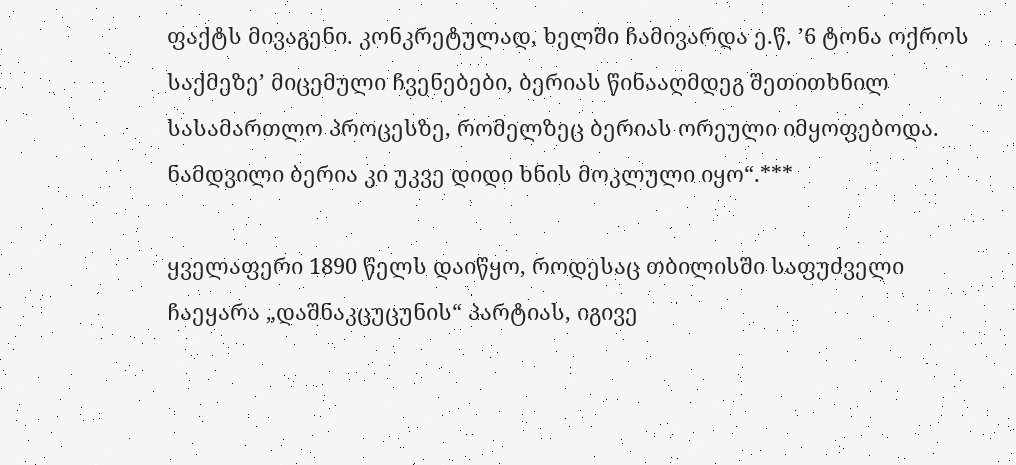ფაქტს მივაგენი. კონკრეტულად, ხელში ჩამივარდა ე.წ. ’6 ტონა ოქროს საქმეზე’ მიცემული ჩვენებები, ბერიას წინააღმდეგ შეთითხნილ სასამართლო პროცესზე, რომელზეც ბერიას ორეული იმყოფებოდა. ნამდვილი ბერია კი უკვე დიდი ხნის მოკლული იყო“.***

ყველაფერი 1890 წელს დაიწყო, როდესაც თბილისში საფუძველი ჩაეყარა „დაშნაკცუცუნის“ პარტიას, იგივე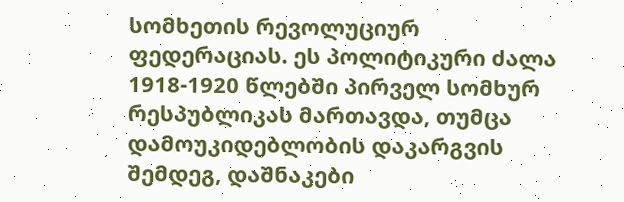სომხეთის რევოლუციურ ფედერაციას. ეს პოლიტიკური ძალა 1918-1920 წლებში პირველ სომხურ რესპუბლიკას მართავდა, თუმცა დამოუკიდებლობის დაკარგვის შემდეგ, დაშნაკები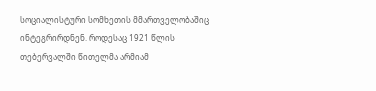სოციალისტური სომხეთის მმართველობაშიც ინტეგრირდნენ. როდესაც 1921 წლის თებერვალში წითელმა არმიამ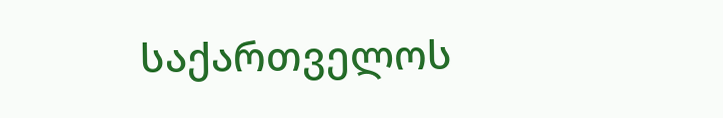საქართველოს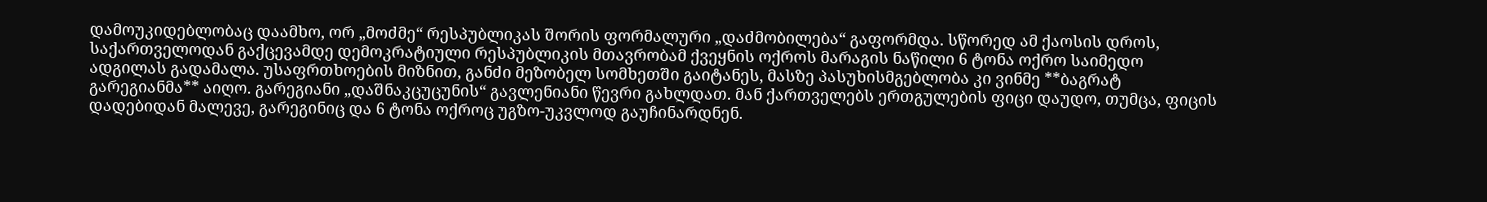დამოუკიდებლობაც დაამხო, ორ „მოძმე“ რესპუბლიკას შორის ფორმალური „დაძმობილება“ გაფორმდა. სწორედ ამ ქაოსის დროს, საქართველოდან გაქცევამდე დემოკრატიული რესპუბლიკის მთავრობამ ქვეყნის ოქროს მარაგის ნაწილი 6 ტონა ოქრო საიმედო ადგილას გადამალა. უსაფრთხოების მიზნით, განძი მეზობელ სომხეთში გაიტანეს, მასზე პასუხისმგებლობა კი ვინმე **ბაგრატ გარეგიანმა** აიღო. გარეგიანი „დაშნაკცუცუნის“ გავლენიანი წევრი გახლდათ. მან ქართველებს ერთგულების ფიცი დაუდო, თუმცა, ფიცის დადებიდან მალევე, გარეგინიც და 6 ტონა ოქროც უგზო-უკვლოდ გაუჩინარდნენ.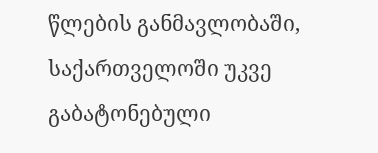წლების განმავლობაში, საქართველოში უკვე გაბატონებული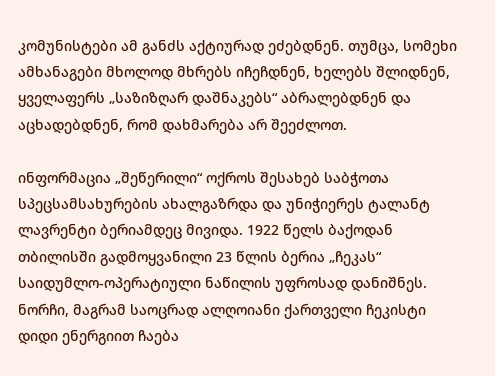კომუნისტები ამ განძს აქტიურად ეძებდნენ. თუმცა, სომეხი ამხანაგები მხოლოდ მხრებს იჩეჩდნენ, ხელებს შლიდნენ, ყველაფერს „საზიზღარ დაშნაკებს“ აბრალებდნენ და აცხადებდნენ, რომ დახმარება არ შეეძლოთ.

ინფორმაცია „შეწერილი“ ოქროს შესახებ საბჭოთა სპეცსამსახურების ახალგაზრდა და უნიჭიერეს ტალანტ ლავრენტი ბერიამდეც მივიდა. 1922 წელს ბაქოდან თბილისში გადმოყვანილი 23 წლის ბერია „ჩეკას“ საიდუმლო-ოპერატიული ნაწილის უფროსად დანიშნეს. ნორჩი, მაგრამ საოცრად ალღოიანი ქართველი ჩეკისტი დიდი ენერგიით ჩაება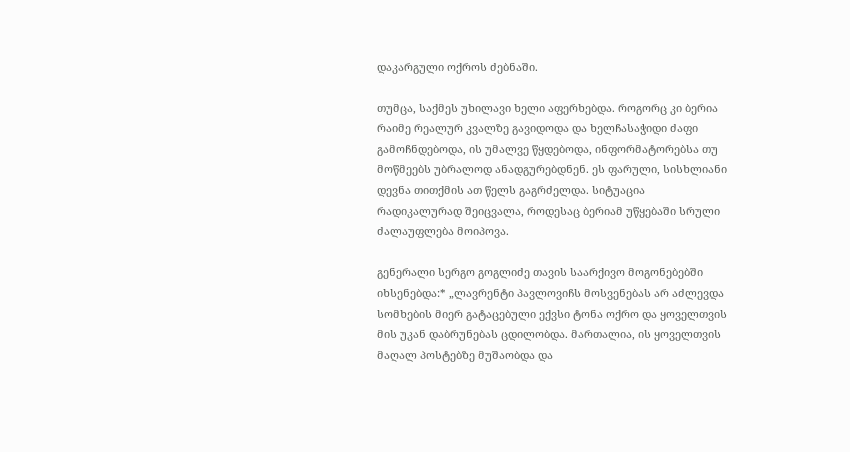დაკარგული ოქროს ძებნაში.

თუმცა, საქმეს უხილავი ხელი აფერხებდა. როგორც კი ბერია რაიმე რეალურ კვალზე გავიდოდა და ხელჩასაჭიდი ძაფი გამოჩნდებოდა, ის უმალვე წყდებოდა, ინფორმატორებსა თუ მოწმეებს უბრალოდ ანადგურებდნენ. ეს ფარული, სისხლიანი დევნა თითქმის ათ წელს გაგრძელდა. სიტუაცია რადიკალურად შეიცვალა, როდესაც ბერიამ უწყებაში სრული ძალაუფლება მოიპოვა.

გენერალი სერგო გოგლიძე თავის საარქივო მოგონებებში იხსენებდა:* „ლავრენტი პავლოვიჩს მოსვენებას არ აძლევდა სომხების მიერ გატაცებული ექვსი ტონა ოქრო და ყოველთვის მის უკან დაბრუნებას ცდილობდა. მართალია, ის ყოველთვის მაღალ პოსტებზე მუშაობდა და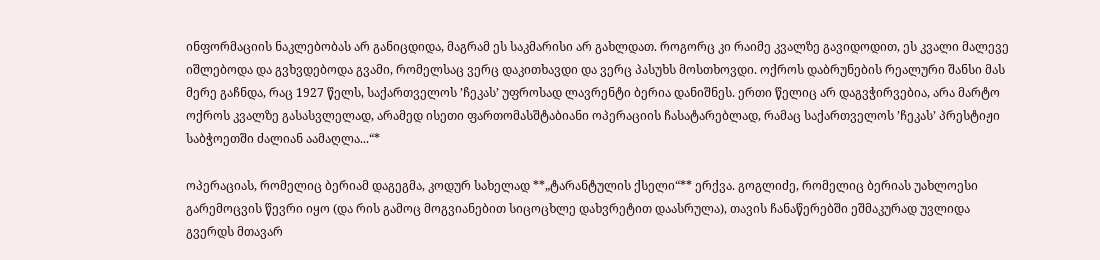ინფორმაციის ნაკლებობას არ განიცდიდა, მაგრამ ეს საკმარისი არ გახლდათ. როგორც კი რაიმე კვალზე გავიდოდით, ეს კვალი მალევე იშლებოდა და გვხვდებოდა გვამი, რომელსაც ვერც დაკითხავდი და ვერც პასუხს მოსთხოვდი. ოქროს დაბრუნების რეალური შანსი მას მერე გაჩნდა, რაც 1927 წელს, საქართველოს ’ჩეკას’ უფროსად ლავრენტი ბერია დანიშნეს. ერთი წელიც არ დაგვჭირვებია, არა მარტო ოქროს კვალზე გასასვლელად, არამედ ისეთი ფართომასშტაბიანი ოპერაციის ჩასატარებლად, რამაც საქართველოს ’ჩეკას’ პრესტიჟი საბჭოეთში ძალიან აამაღლა...“*

ოპერაციას, რომელიც ბერიამ დაგეგმა, კოდურ სახელად **„ტარანტულის ქსელი“** ერქვა. გოგლიძე, რომელიც ბერიას უახლოესი გარემოცვის წევრი იყო (და რის გამოც მოგვიანებით სიცოცხლე დახვრეტით დაასრულა), თავის ჩანაწერებში ეშმაკურად უვლიდა გვერდს მთავარ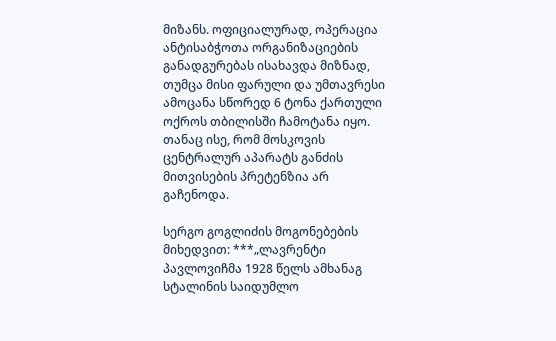მიზანს. ოფიციალურად, ოპერაცია ანტისაბჭოთა ორგანიზაციების განადგურებას ისახავდა მიზნად, თუმცა მისი ფარული და უმთავრესი ამოცანა სწორედ 6 ტონა ქართული ოქროს თბილისში ჩამოტანა იყო. თანაც ისე, რომ მოსკოვის ცენტრალურ აპარატს განძის მითვისების პრეტენზია არ გაჩენოდა.

სერგო გოგლიძის მოგონებების მიხედვით: ***„ლავრენტი პავლოვიჩმა 1928 წელს ამხანაგ სტალინის საიდუმლო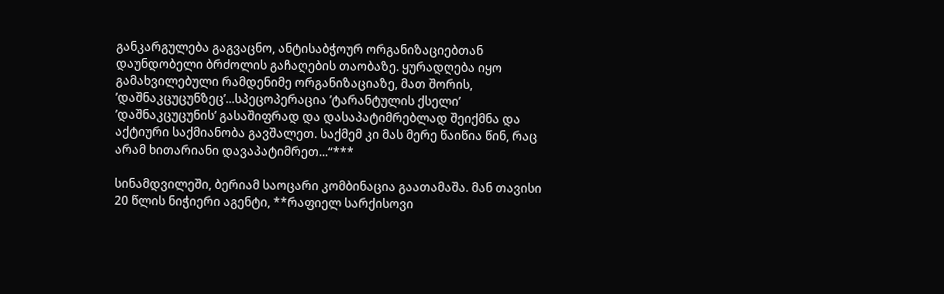განკარგულება გაგვაცნო, ანტისაბჭოურ ორგანიზაციებთან დაუნდობელი ბრძოლის გაჩაღების თაობაზე. ყურადღება იყო გამახვილებული რამდენიმე ორგანიზაციაზე, მათ შორის, ’დაშნაკცუცუნზეც’...სპეცოპერაცია ’ტარანტულის ქსელი’ ’დაშნაკცუცუნის’ გასაშიფრად და დასაპატიმრებლად შეიქმნა და აქტიური საქმიანობა გავშალეთ. საქმემ კი მას მერე წაიწია წინ, რაც არამ ხითარიანი დავაპატიმრეთ...“***

სინამდვილეში, ბერიამ საოცარი კომბინაცია გაათამაშა. მან თავისი 20 წლის ნიჭიერი აგენტი, **რაფიელ სარქისოვი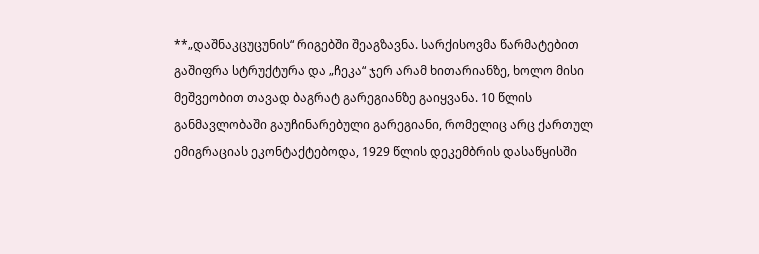**„დაშნაკცუცუნის“ რიგებში შეაგზავნა. სარქისოვმა წარმატებით გაშიფრა სტრუქტურა და „ჩეკა“ ჯერ არამ ხითარიანზე, ხოლო მისი მეშვეობით თავად ბაგრატ გარეგიანზე გაიყვანა. 10 წლის განმავლობაში გაუჩინარებული გარეგიანი, რომელიც არც ქართულ ემიგრაციას ეკონტაქტებოდა, 1929 წლის დეკემბრის დასაწყისში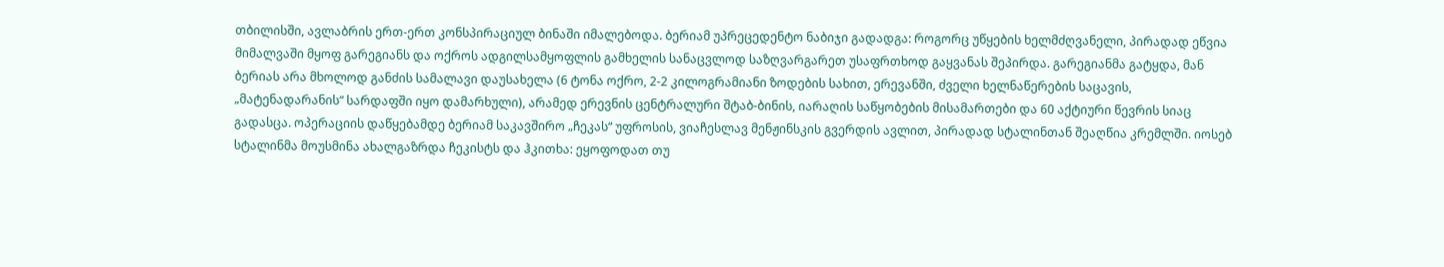თბილისში, ავლაბრის ერთ-ერთ კონსპირაციულ ბინაში იმალებოდა. ბერიამ უპრეცედენტო ნაბიჯი გადადგა: როგორც უწყების ხელმძღვანელი, პირადად ეწვია მიმალვაში მყოფ გარეგიანს და ოქროს ადგილსამყოფლის გამხელის სანაცვლოდ საზღვარგარეთ უსაფრთხოდ გაყვანას შეპირდა. გარეგიანმა გატყდა, მან ბერიას არა მხოლოდ განძის სამალავი დაუსახელა (6 ტონა ოქრო, 2-2 კილოგრამიანი ზოდების სახით, ერევანში, ძველი ხელნაწერების საცავის, „მატენადარანის“ სარდაფში იყო დამარხული), არამედ ერევნის ცენტრალური შტაბ-ბინის, იარაღის საწყობების მისამართები და 60 აქტიური წევრის სიაც გადასცა. ოპერაციის დაწყებამდე ბერიამ საკავშირო „ჩეკას“ უფროსის, ვიაჩესლავ მენჟინსკის გვერდის ავლით, პირადად სტალინთან შეაღწია კრემლში. იოსებ სტალინმა მოუსმინა ახალგაზრდა ჩეკისტს და ჰკითხა: ეყოფოდათ თუ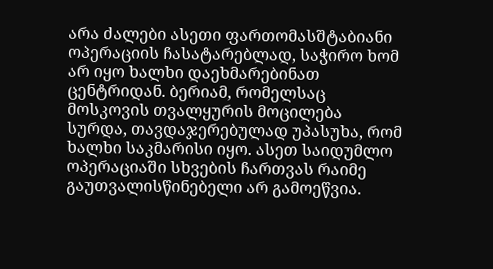არა ძალები ასეთი ფართომასშტაბიანი ოპერაციის ჩასატარებლად, საჭირო ხომ არ იყო ხალხი დაეხმარებინათ ცენტრიდან. ბერიამ, რომელსაც მოსკოვის თვალყურის მოცილება სურდა, თავდაჯერებულად უპასუხა, რომ ხალხი საკმარისი იყო. ასეთ საიდუმლო ოპერაციაში სხვების ჩართვას რაიმე გაუთვალისწინებელი არ გამოეწვია.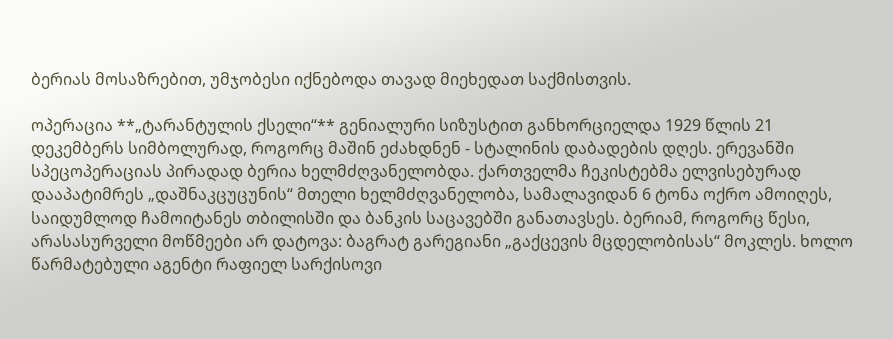ბერიას მოსაზრებით, უმჯობესი იქნებოდა თავად მიეხედათ საქმისთვის.

ოპერაცია **„ტარანტულის ქსელი“** გენიალური სიზუსტით განხორციელდა 1929 წლის 21 დეკემბერს სიმბოლურად, როგორც მაშინ ეძახდნენ - სტალინის დაბადების დღეს. ერევანში სპეცოპერაციას პირადად ბერია ხელმძღვანელობდა. ქართველმა ჩეკისტებმა ელვისებურად დააპატიმრეს „დაშნაკცუცუნის“ მთელი ხელმძღვანელობა, სამალავიდან 6 ტონა ოქრო ამოიღეს, საიდუმლოდ ჩამოიტანეს თბილისში და ბანკის საცავებში განათავსეს. ბერიამ, როგორც წესი, არასასურველი მოწმეები არ დატოვა: ბაგრატ გარეგიანი „გაქცევის მცდელობისას“ მოკლეს. ხოლო წარმატებული აგენტი რაფიელ სარქისოვი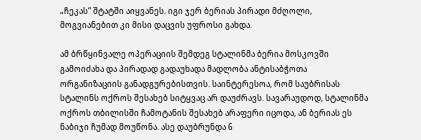„ჩეკას“ შტატში აიყვანეს. იგი ჯერ ბერიას პირადი მძღოლი, მოგვიანებით კი მისი დაცვის უფროსი გახდა.

ამ ბრწყინვალე ოპერაციის შემდეგ სტალინმა ბერია მოსკოვში გამოიძახა და პირადად გადაუხადა მადლობა ანტისაბჭოთა ორგანიზაციის განადგურებისთვის. საინტერესოა, რომ საუბრისას სტალინს ოქროს შესახებ სიტყვაც არ დაუძრავს. სავარაუდოდ, სტალინმა ოქროს თბილისში ჩამოტანის შესახებ არაფერი იცოდა, ან ბერიას ეს ნაბიჯი ჩუმად მოუწონა. ასე დაუბრუნდა 6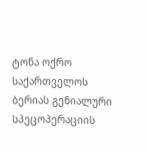ტონა ოქრო საქართველოს ბერიას გენიალური სპეცოპერაციის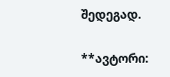შედეგად.

**ავტორი: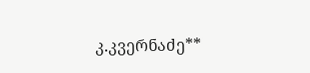კ.კვერნაძე**